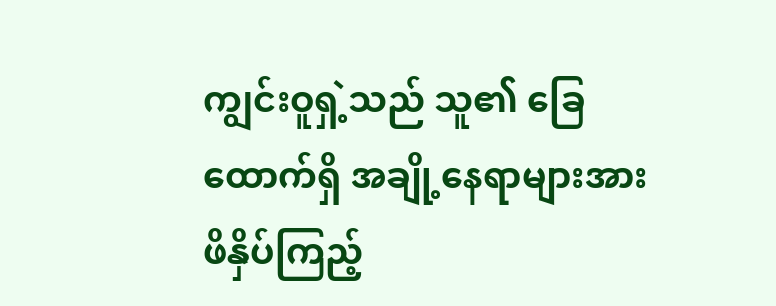ကျွင်းဝူရှဲ့သည် သူ၏ ခြေထောက်ရှိ အချို့နေရာများအား ဖိနှိပ်ကြည့်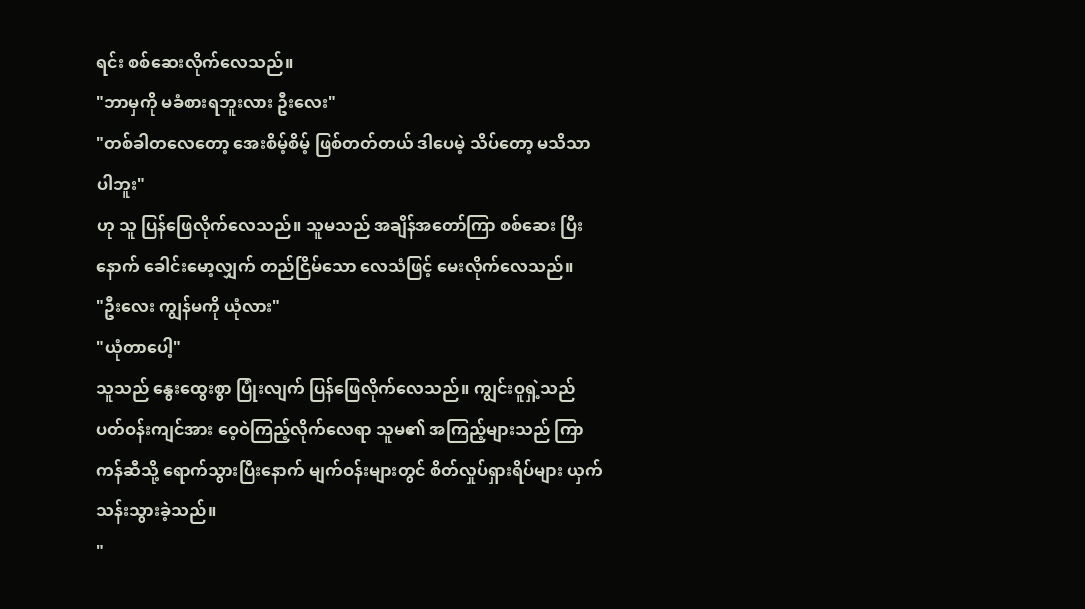ရင်း စစ်ဆေးလိုက်လေသည်။
"ဘာမှကို မခံစားရဘူးလား ဦးလေး"
"တစ်ခါတလေတော့ အေးစိမ့်စိမ့် ဖြစ်တတ်တယ် ဒါပေမဲ့ သိပ်တော့ မသိသာပါဘူး"
ဟု သူ ပြန်ဖြေလိုက်လေသည်။ သူမသည် အချိန်အတော်ကြာ စစ်ဆေး ပြီးနောက် ခေါင်းမော့လျှက် တည်ငြိမ်သော လေသံဖြင့် မေးလိုက်လေသည်။
"ဦးလေး ကျွန်မကို ယုံလား"
"ယုံတာပေါ့"
သူသည် နွေးထွေးစွာ ပြုံးလျက် ပြန်ဖြေလိုက်လေသည်။ ကျွင်းဝူရှဲ့သည် ပတ်ဝန်းကျင်အား ဝေ့ဝဲကြည့်လိုက်လေရာ သူမ၏ အကြည့်များသည် ကြာကန်ဆီသို့ ရောက်သွားပြီးနောက် မျက်ဝန်းများတွင် စိတ်လှုပ်ရှားရိပ်များ ယှက်သန်းသွားခဲ့သည်။
"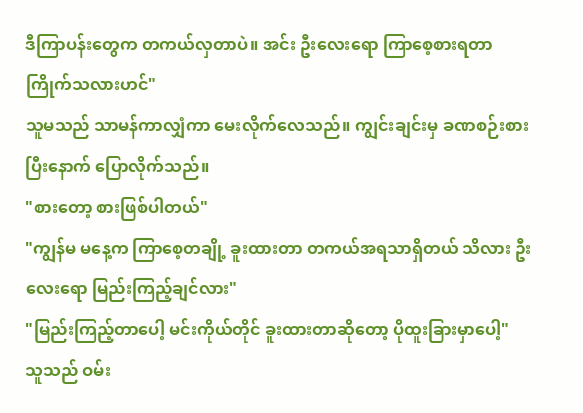ဒီကြာပန်းတွေက တကယ်လှတာပဲ။ အင်း ဦးလေးရော ကြာစေ့စားရတာ ကြိုက်သလားဟင်"
သူမသည် သာမန်ကာလျှံကာ မေးလိုက်လေသည်။ ကျွင်းချင်းမှ ခဏစဉ်းစားပြီးနောက် ပြောလိုက်သည်။
"စားတော့ စားဖြစ်ပါတယ်"
"ကျွန်မ မနေ့က ကြာစေ့တချို့ ခူးထားတာ တကယ်အရသာရှိတယ် သိလား ဦးလေးရော မြည်းကြည့်ချင်လား"
"မြည်းကြည့်တာပေါ့ မင်းကိုယ်တိုင် ခူးထားတာဆိုတော့ ပိုထူးခြားမှာပေါ့"
သူသည် ဝမ်း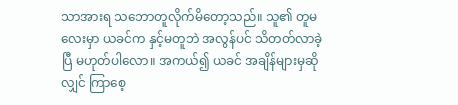သာအားရ သဘောတူလိုက်မိတော့သည်။ သူ၏ တူမလေးမှာ ယခင်က နှင့်မတူဘဲ အလွန်ပင် သိတတ်လာခဲ့ပြီ မဟုတ်ပါလော။ အကယ်၍ ယခင် အချိန်များမှဆိုလျှင် ကြာစေ့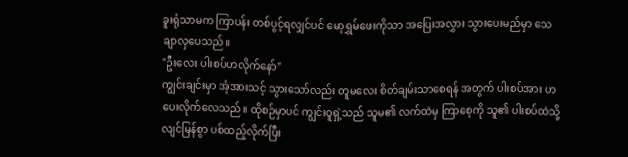ခူးရုံသာမက ကြာပန်း တစ်ပွင့်ရလျှင်ပင် မော့ရွှမ်ဖေးကိုသာ အပြေးအလွှား သွားပေးမည်မှာ သေချာလှပေသည်။
"ဦးလေး ပါးစပ်ဟလိုက်နော်"
ကျွင်းချင်းမှာ အံ့အားသင့် သွားသော်လည်း တူမလေး စိတ်ချမ်းသာစေရန် အတွက် ပါးစပ်အား ဟပေးလိုက်လေသည်။ ထိုစဉ်မှာပင် ကျွင်းဝူရှဲ့သည် သူမ၏ လက်ထဲမှ ကြာစေ့ကို သူ၏ ပါးစပ်ထဲသို့ လျင်မြန်စွာ ပစ်ထည့်လိုက်ပြီး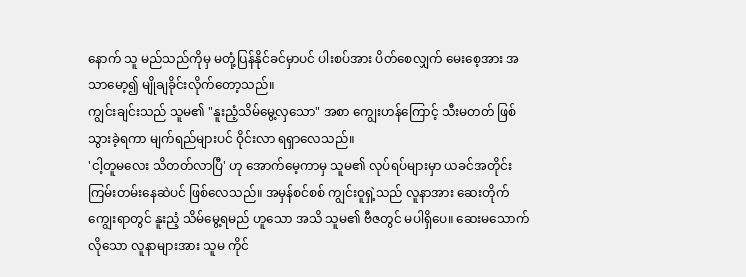နောက် သူ မည်သည်ကိုမှ မတုံ့ပြန်နိုင်ခင်မှာပင် ပါးစပ်အား ပိတ်စေလျှက် မေးစေ့အား အသာမော့၍ မျိုချခိုင်းလိုက်တော့သည်။
ကျွင်းချင်းသည် သူမ၏ "နူးညံ့သိမ်မွေ့လှသော" အစာ ကျွေးဟန်ကြောင့် သီးမတတ် ဖြစ်သွားခဲ့ရကာ မျက်ရည်များပင် ဝိုင်းလာ ရရှာလေသည်။
'ငါ့တူမလေး သိတတ်လာပြီ' ဟု အောက်မေ့ကာမှ သူမ၏ လုပ်ရပ်များမှာ ယခင်အတိုင်း ကြမ်းတမ်းနေဆဲပင် ဖြစ်လေသည်။ အမှန်စင်စစ် ကျွင်းဝူရှဲ့သည် လူနာအား ဆေးတိုက် ကျွေးရာတွင် နူးညံ့ သိမ်မွေ့ရမည် ဟူသော အသိ သူမ၏ ဗီဇတွင် မပါရှိပေ။ ဆေးမသောက် လိုသော လူနာများအား သူမ ကိုင်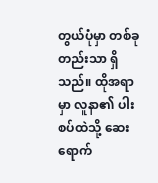တွယ်ပုံမှာ တစ်ခုတည်းသာ ရှိသည်။ ထိုအရာမှာ လူနာ၏ ပါးစပ်ထဲသို့ ဆေးရောက်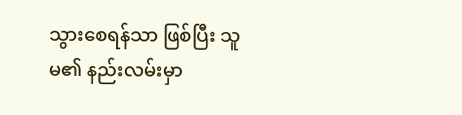သွားစေရန်သာ ဖြစ်ပြီး သူမ၏ နည်းလမ်းမှာ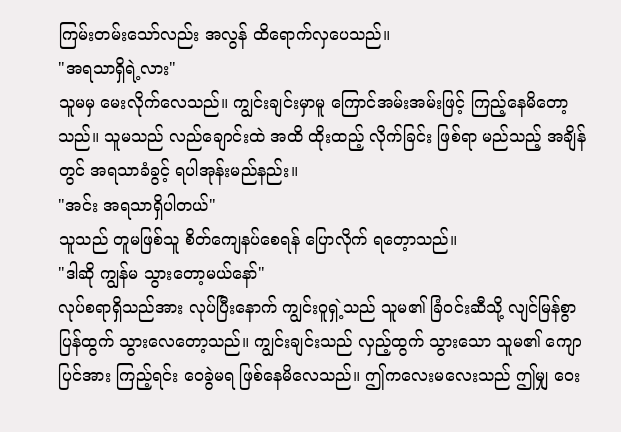ကြမ်းတမ်းသော်လည်း အလွန် ထိရောက်လှပေသည်။
"အရသာရှိရဲ့လား"
သူမမှ မေးလိုက်လေသည်။ ကျွင်းချင်းမှာမူ ကြောင်အမ်းအမ်းဖြင့် ကြည့်နေမိတော့သည်။ သူမသည် လည်ချောင်းထဲ အထိ ထိုးထည့် လိုက်ခြင်း ဖြစ်ရာ မည်သည့် အချိန်တွင် အရသာခံခွင့် ရပါအုန်းမည်နည်း။
"အင်း အရသာရှိပါတယ်"
သူသည် တူမဖြစ်သူ စိတ်ကျေနပ်စေရန် ပြောလိုက် ရတေ့ာသည်။
"ဒါဆို ကျွန်မ သွားတော့မယ်နော်"
လုပ်စရာရှိသည်အား လုပ်ပြီးနောက် ကျွင်းဝူရှဲ့သည် သူမ၏ ခြံဝင်းဆီသို့ လျင်မြန်စွာ ပြန်ထွက် သွားလေတော့သည်။ ကျွင်းချင်းသည် လှည့်ထွက် သွားသော သူမ၏ ကျောပြင်အား ကြည့်ရင်း ဝေခွဲမရ ဖြစ်နေမိလေသည်။ ဤကလေးမလေးသည် ဤမျှ ဝေး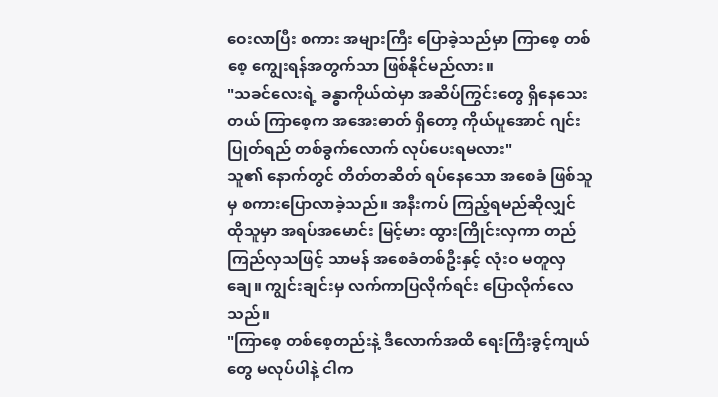ဝေးလာပြီး စကား အများကြီး ပြောခဲ့သည်မှာ ကြာစေ့ တစ်စေ့ ကျွေးရန်အတွက်သာ ဖြစ်နိုင်မည်လား။
"သခင်လေးရဲ့ ခန္ဓာကိုယ်ထဲမှာ အဆိပ်ကြွင်းတွေ ရှိနေသေးတယ် ကြာစေ့က အအေးဓာတ် ရှိတော့ ကိုယ်ပူအောင် ဂျင်းပြုတ်ရည် တစ်ခွက်လောက် လုပ်ပေးရမလား"
သူ၏ နောက်တွင် တိတ်တဆိတ် ရပ်နေသော အစေခံ ဖြစ်သူမှ စကားပြောလာခဲ့သည်။ အနီးကပ် ကြည့်ရမည်ဆိုလျှင် ထိုသူမှာ အရပ်အမောင်း မြင့်မား ထွားကြိုင်းလှကာ တည်ကြည်လှသဖြင့် သာမန် အစေခံတစ်ဦးနှင့် လုံးဝ မတူလှချေ။ ကျွင်းချင်းမှ လက်ကာပြလိုက်ရင်း ပြောလိုက်လေသည်။
"ကြာစေ့ တစ်စေ့တည်းနဲ့ ဒီလောက်အထိ ရေးကြီးခွင့်ကျယ်တွေ မလုပ်ပါနဲ့ ငါက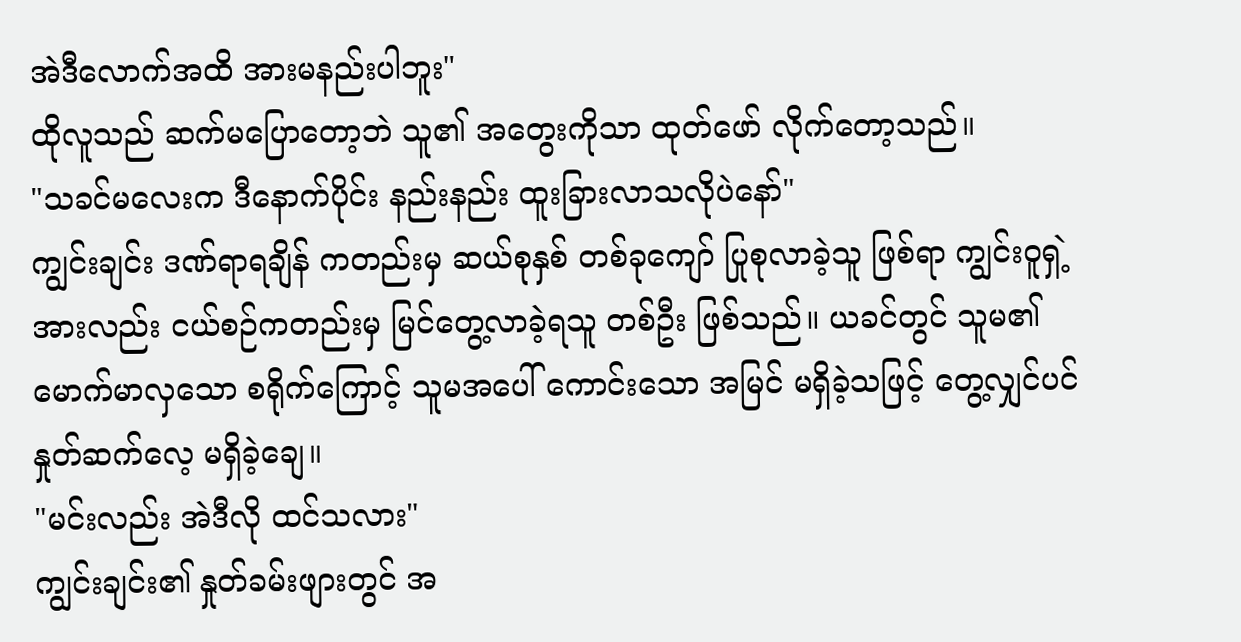အဲဒီလောက်အထိ အားမနည်းပါဘူး"
ထိုလူသည် ဆက်မပြောတော့ဘဲ သူ၏ အတွေးကိုသာ ထုတ်ဖော် လိုက်တော့သည်။
"သခင်မလေးက ဒီနောက်ပိုင်း နည်းနည်း ထူးခြားလာသလိုပဲနော်"
ကျွင်းချင်း ဒဏ်ရာရချိန် ကတည်းမှ ဆယ်စုနှစ် တစ်ခုကျော် ပြုစုလာခဲ့သူ ဖြစ်ရာ ကျွင်းဝူရှဲ့အားလည်း ငယ်စဉ်ကတည်းမှ မြင်တွေ့လာခဲ့ရသူ တစ်ဦး ဖြစ်သည်။ ယခင်တွင် သူမ၏ မောက်မာလှသော စရိုက်ကြောင့် သူမအပေါ် ကောင်းသော အမြင် မရှိခဲ့သဖြင့် တွေ့လျှင်ပင် နှုတ်ဆက်လေ့ မရှိခဲ့ချေ။
"မင်းလည်း အဲဒီလို ထင်သလား"
ကျွင်းချင်း၏ နှုတ်ခမ်းဖျားတွင် အ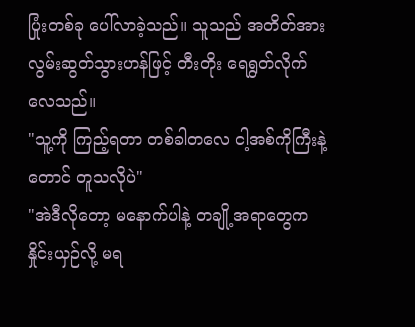ပြုံးတစ်ခု ပေါ်လာခဲ့သည်။ သူသည် အတိတ်အား လွမ်းဆွတ်သွားဟန်ဖြင့် တီးတိုး ရေရွတ်လိုက်လေသည်။
"သူ့ကို ကြည့်ရတာ တစ်ခါတလေ ငါ့အစ်ကိုကြီးနဲ့တောင် တူသလိုပဲ"
"အဲဒီလိုတော့ မနောက်ပါနဲ့ တချို့အရာတွေက နှိုင်းယှဉ်လို့ မရ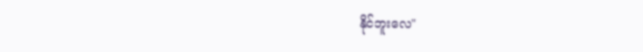နိုင်ဘူးလေ"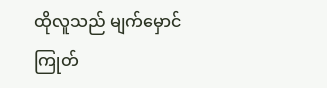ထိုလူသည် မျက်မှောင်ကြုတ်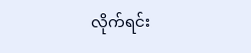လိုက်ရင်း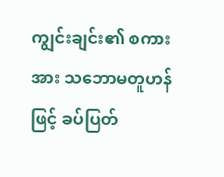ကျွင်းချင်း၏ စကားအား သဘောမတူဟန်ဖြင့် ခပ်ပြတ်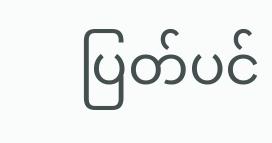ပြတ်ပင်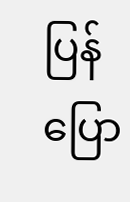ပြန်ပြော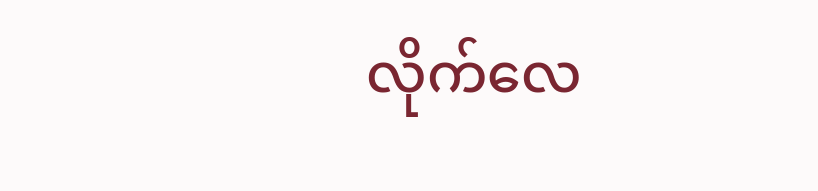လိုက်လေ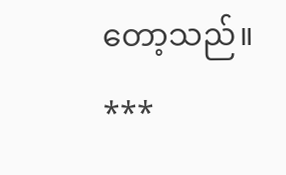တော့သည်။
***